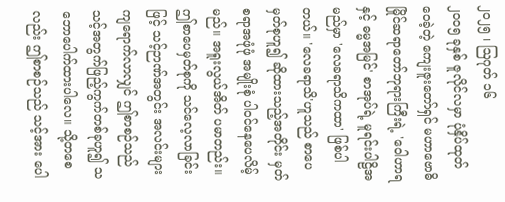၂၀၂၅ ၊ ဩဂုတ် ၁၆
၂၀၀၅ ခုနှစ် ဇူလိုင်လမှာ ပုံနှိပ်ထုတ်ဝေခဲ့တဲ့ ကျေးဇူးတော်ရှင် မဟာဗောဓိမြိုင်ဆရာတော်ဘုရားကြီးရဲ့ 'ဝေါဟာရနှင့် ဓမ္မအမြင်' စာအုပ်ရဲ့ မူရင်းပါဠိအမည်မှာ 'လေခရာသိကထာ' ဖြစ်ပါတယ်။ 'လေခရာသိ'ဟူသည် စာပေမှတ်စုဟူ၍ ဆိုထားသည့်အတိုင်း မှတ်စရာအဖုံဖုံ အမျိုးစုံ ပါဝင်နေပေလိမ့်မည်။ အရူးလွယ်အိတ် ပမာတည်း။ ဤစာပေမှတ်စုကို သင်လေ့လာခြင်းဖြင့် သင့်ဉာဏ်အတွင်း အလင်းများကျရောက်လာလျှင် ဤစာစဉ်သည် သင့်အတွက်ဖြည့်ကွက်တစ်ခုဟူ၍ သဘောပေါက်ထားပါလေ။ သို့တစေလည်း ဤစာစဉ်သည် သင့်အား ပေါ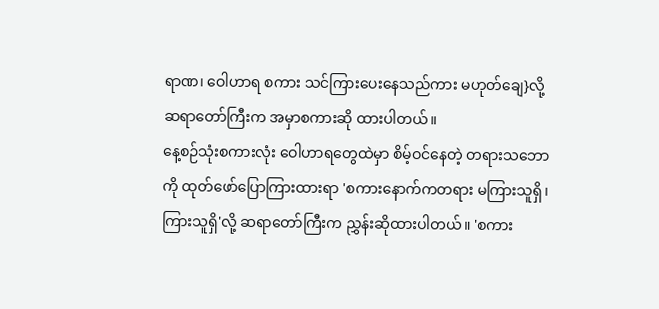ရာဏ၊ ဝေါဟာရ စကား သင်ကြားပေးနေသည်ကား မဟုတ်ချေ}လို့ ဆရာတော်ကြီးက အမှာစကားဆို ထားပါတယ်။
နေ့စဉ်သုံးစကားလုံး ဝေါဟာရတွေထဲမှာ စိမ့်ဝင်နေတဲ့ တရားသဘောကို ထုတ်ဖော်ပြောကြားထားရာ 'စကားနောက်ကတရား မကြားသူရှိ၊ ကြားသူရှိ'လို့ ဆရာတော်ကြီးက ညွှန်းဆိုထားပါတယ်။ 'စကား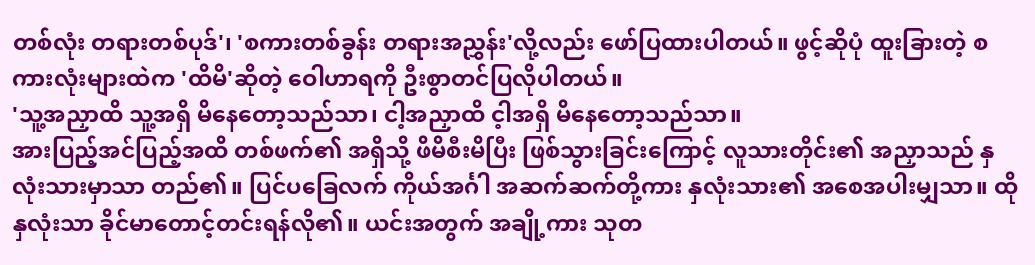တစ်လုံး တရားတစ်ပုဒ်'၊ 'စကားတစ်ခွန်း တရားအညွှန်း'လို့လည်း ဖော်ပြထားပါတယ်။ ဖွင့်ဆိုပုံ ထူးခြားတဲ့ စကားလုံးများထဲက 'ထိမိ'ဆိုတဲ့ ဝေါဟာရကို ဦးစွာတင်ပြလိုပါတယ်။
'သူ့အညှာထိ သူ့အရှိ မိနေတော့သည်သာ၊ ငါ့အညှာထိ င့ါအရှိ မိနေတော့သည်သာ။
အားပြည့်အင်ပြည့်အထိ တစ်ဖက်၏ အရှိသို့ ဖိမိစီးမိပြီး ဖြစ်သွားခြင်းကြောင့် လူသားတိုင်း၏ အညှာသည် နှလုံးသားမှာသာ တည်၏။ ပြင်ပခြေလက် ကိုယ်အင်္ဂါ အဆက်ဆက်တို့ကား နှလုံးသား၏ အစေအပါးမျှသာ။ ထိုနှလုံးသာ ခိုင်မာတောင့်တင်းရန်လို၏။ ယင်းအတွက် အချို့ကား သုတ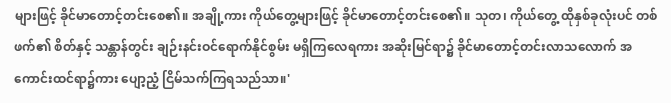များဖြင့် ခိုင်မာတောင့်တင်းစေ၏။ အချို့ကား ကိုယ်တွေ့များဖြင့် ခိုင်မာတောင့်တင်းစေ၏။ သုတ၊ ကိုယ်တွေ့ ထိုနှစ်ခုလုံးပင် တစ်ဖက်၏ စိတ်နှင့် သန္တာန်တွင်း ချဉ်းနင်းဝင်ရောက်နိုင်စွမ်း မရှိကြလေရကား အဆိုးမြင်ရာ၌ ခိုင်မာတောင့်တင်းလာသလောက် အကောင်းထင်ရာ၌ကား ပျော့ညံ့ ငြိမ်သက်ကြရသည်သာ။'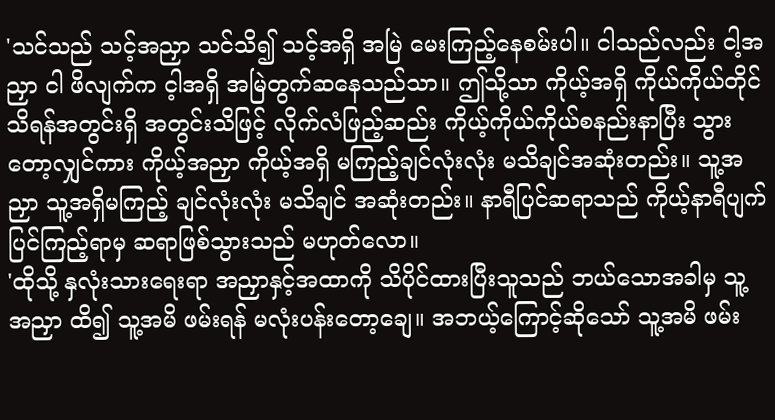'သင်သည် သင့်အညှာ သင်သိ၍ သင့်အရှိ အမြဲ မေးကြည့်နေစမ်းပါ။ ငါသည်လည်း ငါ့အညှာ ငါ ဖိလျက်က င့ါအရှိ အမြဲတွက်ဆနေသည်သာ။ ဤသို့သာ ကိုယ့်အရှိ ကိုယ်ကိုယ်တိုင်သိရန်အတွင်းရှိ အတွင်းသိဖြင့် လိုက်လံဖြည့်ဆည်း ကိုယ့်ကိုယ်ကိုယ်စနည်းနာပြီး သွားတော့လျှင်ကား ကိုယ့်အညှာ ကိုယ့်အရှိ မကြည့်ချင်လုံးလုံး မသိချင်အဆုံးတည်း။ သူ့အညှာ သူ့အရှိမကြည့် ချင်လုံးလုံး မသိချင် အဆုံးတည်း။ နာရီပြင်ဆရာသည် ကိုယ့်နာရီပျက် ပြင်ကြည့်ရာမှ ဆရာဖြစ်သွားသည် မဟုတ်လော။
'ထိုသို့ နှလုံးသားရေးရာ အညှာနှင့်အထာကို သိပိုင်ထားပြီးသူသည် ဘယ်သောအခါမှ သူ့အညှာ ထိ၍ သူ့အမိ ဖမ်းရန် မလုံးပန်းတော့ချေ။ အဘယ့်ကြောင့်ဆိုသော် သူ့အမိ ဖမ်း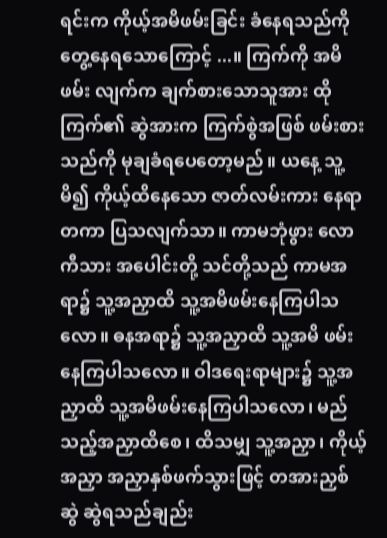ရင်းက ကိုယ့်အမိဖမ်းခြင်း ခံနေရသည်ကို တွေ့နေရသောကြောင့် ...။ ကြက်ကို အမိဖမ်း လျက်က ချက်စားသောသူအား ထိုကြက်၏ ဆွဲအားက ကြက်စွဲအဖြစ် ဖမ်းစားသည်ကို မုချခံရပေတော့မည်။ ယနေ့ သူ့မိ၍ ကိုယ့်ထိနေသော ဇာတ်လမ်းကား နေရာတကာ ပြသလျက်သာ။ ကာမဘုံဖွား လောကီသား အပေါင်းတို့ သင်တို့သည် ကာမအရာ၌ သူ့အညှာထိ သူ့အမိဖမ်းနေကြပါသလော။ ဓနအရာ၌ သူ့အညှာထိ သူ့အမိ ဖမ်းနေကြပါသလော။ ဝါဒရေးရာများ၌ သူ့အညှာထိ သူ့အမိဖမ်းနေကြပါသလော၊ မည်သည့်အညှာထိစေ၊ ထိသမျှ သူ့အညှာ၊ ကိုယ့်အညှာ အညှာနှစ်ဖက်သွားဖြင့် တအားညှစ်ဆွဲ ဆွဲရသည်ချည်း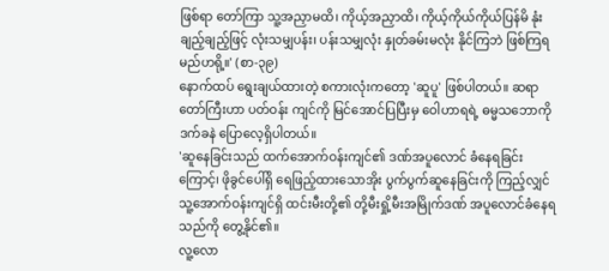ဖြစ်ရာ တော်ကြာ သူ့အညှာမထိ၊ ကိုယ့်အညှာထိ၊ ကိုယ့်ကိုယ်ကိုယ်ပြန်မိ နုံးချည့်ချည့်ဖြင့် လုံးသမျှပန်း၊ ပန်းသမျှလုံး နှုတ်ခမ်းမလုံး နိုင်ကြဘဲ ဖြစ်ကြရမည်ဟရို့။' (စာ-၃၉)
နောက်ထပ် ရွေးချယ်ထားတဲ့ စကားလုံးကတော့ 'ဆူပူ' ဖြစ်ပါတယ်။ ဆရာတော်ကြီးဟာ ပတ်ဝန်း ကျင်ကို မြင်အောင်ပြပြီးမှ ဝေါဟာရရဲ့ ဓမ္မသဘောကို ဒက်ခနဲ ပြောလေ့ရှိပါတယ်။
'ဆူနေခြင်းသည် ထက်အောက်ဝန်းကျင်၏ ဒဏ်အပူလောင် ခံနေရခြင်းကြောင့်၊ ဖိုခွင်ပေါ်ရှိ ရေဖြည့်ထားသောအိုး ပွက်ပွက်ဆူနေခြင်းကို ကြည့်လျှင် သူ့အောက်ဝန်းကျင်ရှိ ထင်းမီးတို့၏ တို့မီးရှို့မီးအမြိုက်ဒဏ် အပူလောင်ခံနေရသည်ကို တွေ့နိုင်၏။
လူ့လော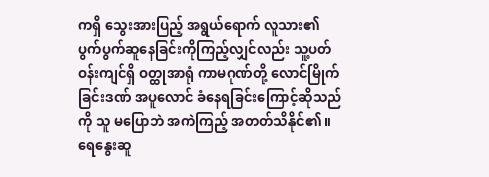ကရှိ သွေးအားပြည့် အရွယ်ရောက် လူသား၏ ပွက်ပွက်ဆူနေခြင်းကိုကြည့်လျှင်လည်း သူ့ပတ်ဝန်းကျင်ရှိ ဝတ္ထုအာရုံ ကာမဂုဏ်တို့ လောင်မြိုက် ခြင်းဒဏ် အပူလောင် ခံနေရခြင်းကြောင့်ဆိုသည်ကို သူ မပြောဘဲ အကဲကြည့် အတတ်သိနိုင်၏။ ရေနွေးဆူ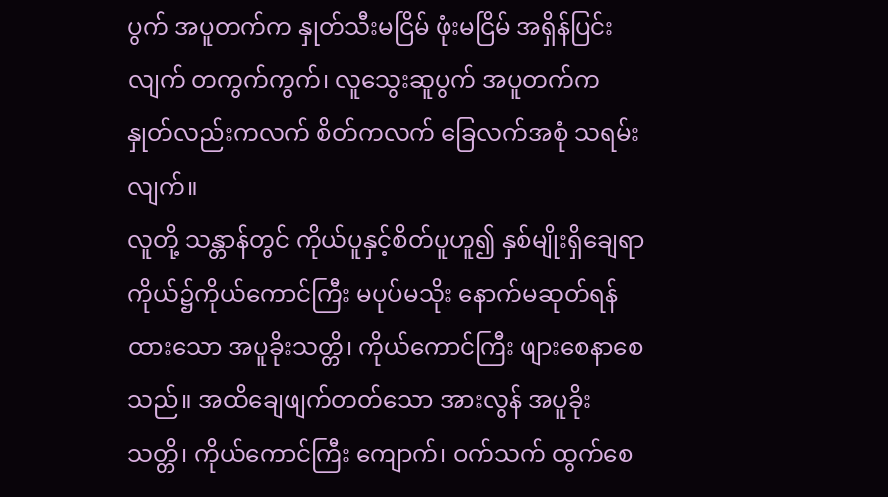ပွက် အပူတက်က နှုတ်သီးမငြိမ် ဖုံးမငြိမ် အရှိန်ပြင်းလျက် တကွက်ကွက်၊ လူသွေးဆူပွက် အပူတက်က နှုတ်လည်းကလက် စိတ်ကလက် ခြေလက်အစုံ သရမ်းလျက်။
လူတို့ သန္တာန်တွင် ကိုယ်ပူနှင့်စိတ်ပူဟူ၍ နှစ်မျိုးရှိချေရာ ကိုယ်၌ကိုယ်ကောင်ကြီး မပုပ်မသိုး နောက်မဆုတ်ရန်ထားသော အပူခိုးသတ္တိ၊ ကိုယ်ကောင်ကြီး ဖျားစေနာစေသည်။ အထိချေဖျက်တတ်သော အားလွန် အပူခိုးသတ္တိ၊ ကိုယ်ကောင်ကြီး ကျောက်၊ ဝက်သက် ထွက်စေ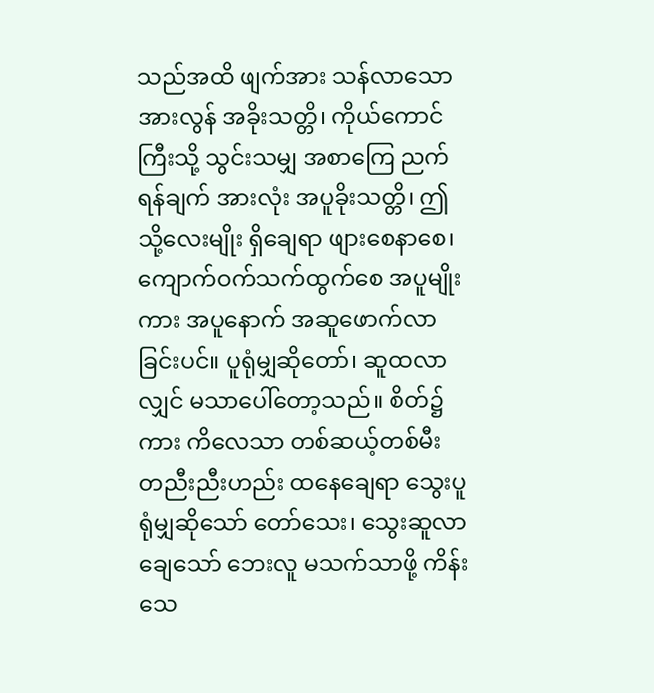သည်အထိ ဖျက်အား သန်လာသော အားလွန် အခိုးသတ္တိ၊ ကိုယ်ကောင်ကြီးသို့ သွင်းသမျှ အစာကြေ ညက်ရန်ချက် အားလုံး အပူခိုးသတ္တိ၊ ဤသို့လေးမျိုး ရှိချေရာ ဖျားစေနာစေ၊ ကျောက်ဝက်သက်ထွက်စေ အပူမျိုးကား အပူနောက် အဆူဖောက်လာခြင်းပင်။ ပူရုံမျှဆိုတော်၊ ဆူထလာလျှင် မသာပေါ်တော့သည်။ စိတ်၌ကား ကိလေသာ တစ်ဆယ့်တစ်မီး တညီးညီးဟည်း ထနေချေရာ သွေးပူရုံမျှဆိုသော် တော်သေး၊ သွေးဆူလာ ချေသော် ဘေးလူ မသက်သာဖို့ ကိန်းသေ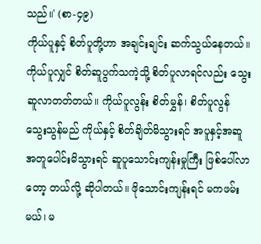သည်။' (စာ-၄၉)
ကိုယ်ပူနှင့် စိတ်ပူတို့ဟာ အချင်းချင်း ဆက်သွယ်နေတယ်။ ကိုယ်ပူလျှင် စိတ်ဆူပွက်သကဲ့သို့ စိတ်ပူလာရင်လည်း သွေးဆူလာတတ်တယ်။ ကိုယ်ပူလွန်း စိတ်မွှန်၊ စိတ်ပူလွန် သွေးသွန်မည် ကိုယ်နှင့် စိတ်ချိတ်မိသွားရင် အပူနှင့်အဆူ အတူပေါင်းမိသွားရင် ဆူပူသောင်းကျန်းမှုကြီး ဖြစ်ပေါ်လာတော့ တယ်လို့ ဆိုပါတယ်။ ဖိုသောင်းကျန်းရင် မကဖမ်းမယ်၊ မ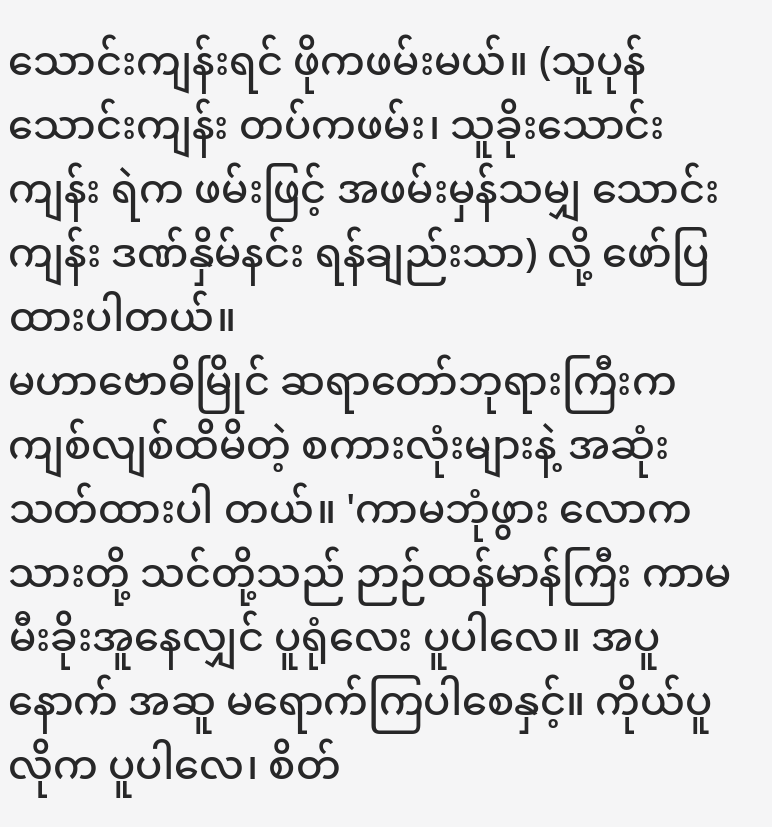သောင်းကျန်းရင် ဖိုကဖမ်းမယ်။ (သူပုန် သောင်းကျန်း တပ်ကဖမ်း၊ သူခိုးသောင်းကျန်း ရဲက ဖမ်းဖြင့် အဖမ်းမှန်သမျှ သောင်းကျန်း ဒဏ်နှိမ်နင်း ရန်ချည်းသာ) လို့ ဖော်ပြထားပါတယ်။
မဟာဗောဓိမြိုင် ဆရာတော်ဘုရားကြီးက ကျစ်လျစ်ထိမိတဲ့ စကားလုံးများနဲ့ အဆုံးသတ်ထားပါ တယ်။ 'ကာမဘုံဖွား လောကသားတို့ သင်တို့သည် ဉာဉ်ထန်မာန်ကြီး ကာမမီးခိုးအူနေလျှင် ပူရုံလေး ပူပါလေ။ အပူနောက် အဆူ မရောက်ကြပါစေနှင့်။ ကိုယ်ပူလိုက ပူပါလေ၊ စိတ်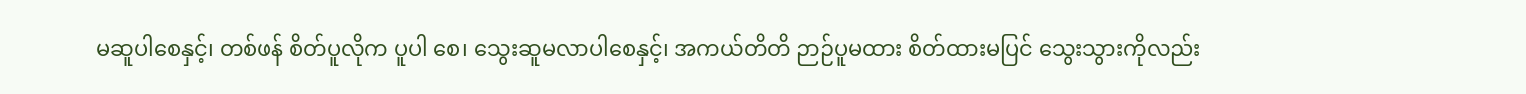မဆူပါစေနှင့်၊ တစ်ဖန် စိတ်ပူလိုက ပူပါ စေ၊ သွေးဆူမလာပါစေနှင့်၊ အကယ်တိတိ ဉာဉ်ပူမထား စိတ်ထားမပြင် သွေးသွားကိုလည်း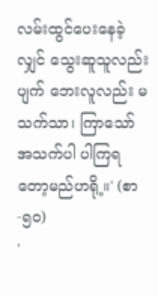လမ်းထွင်ပေးနေခဲ့လျှင် သွေးဆူသူလည်းပျက် ဘေးလူလည်း မသက်သာ၊ ကြာသော် အသက်ပါ ပါကြရတော့မည်ဟရို့။' (စာ-၅၀)
'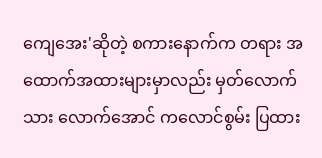ကျေအေး'ဆိုတဲ့ စကားနောက်က တရား အထောက်အထားများမှာလည်း မှတ်လောက်သား လောက်အောင် ကလောင်စွမ်း ပြထား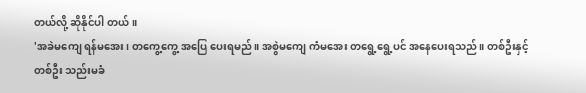တယ်လို့ ဆိုနိုင်ပါ တယ်။
'အခဲမကျေ ရန်မအေး၊ တကွေ့ကွေ့ အပြေ ပေးရမည်။ အစွဲမကျေ ကံမအေး တရွေ့ရွေ့ပင် အနေပေးရသည်။ တစ်ဦးနှင့်တစ်ဦး သည်းမခံ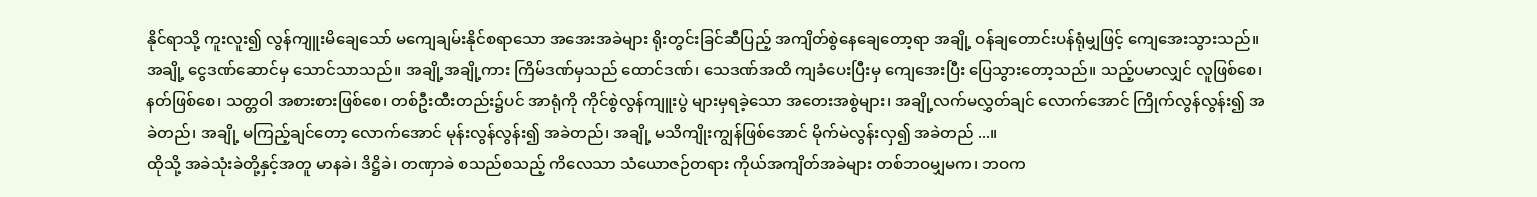နိုင်ရာသို့ ကူးလူး၍ လွန်ကျူးမိချေသော် မကျေချမ်းနိုင်စရာသော အအေးအခဲများ ရိုးတွင်းခြင်ဆီပြည့် အကျိတ်စွဲနေချေတော့ရာ အချို့ ဝန်ချတောင်းပန်ရုံမျှဖြင့် ကျေအေးသွားသည်။ အချို့ ငွေဒဏ်ဆောင်မှ သောင်သာသည်။ အချို့အချို့ကား ကြိမ်ဒဏ်မှသည် ထောင်ဒဏ်၊ သေဒဏ်အထိ ကျခံပေးပြီးမှ ကျေအေးပြီး ပြေသွားတော့သည်။ သည့်ပမာလျှင် လူဖြစ်စေ၊ နတ်ဖြစ်စေ၊ သတ္တဝါ အစားစားဖြစ်စေ၊ တစ်ဦးထီးတည်း၌ပင် အာရုံကို ကိုင်စွဲလွန်ကျူးပွဲ များမှရခဲ့သော အတေးအစွဲများ၊ အချို့လက်မလွှတ်ချင် လောက်အောင် ကြိုက်လွန်လွန်း၍ အခဲတည်၊ အချို့ မကြည့်ချင်တော့ လောက်အောင် မုန်းလွန်လွန်း၍ အခဲတည်၊ အချို့ မသိကျိုးကျွန်ဖြစ်အောင် မိုက်မဲလွန်းလှ၍ အခဲတည် ...။
ထိုသို့ အခဲသုံးခဲတို့နှင့်အတူ မာနခဲ၊ ဒိဋ္ဌိခဲ၊ တဏှာခဲ စသည်စသည့် ကိလေသာ သံယောဇဉ်တရား ကိုယ်အကျိတ်အခဲများ တစ်ဘဝမျှမက၊ ဘဝက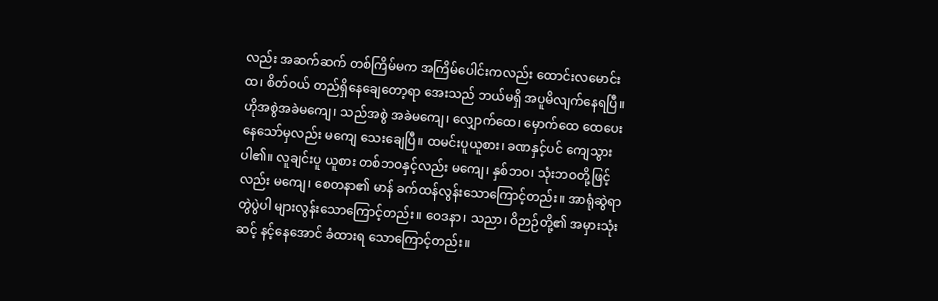လည်း အဆက်ဆက် တစ်ကြိမ်မက အကြိမ်ပေါင်းကလည်း ထောင်းလမောင်းထ၊ စိတ်ဝယ် တည်ရှိနေချေတော့ရာ အေးသည် ဘယ်မရှိ အပူမိလျက်နေရပြီ။ ဟိုအစွဲအခဲမကျေ၊ သည်အစွဲ အခဲမကျေ၊ လျှောက်ထေ၊ မှောက်ထေ ထေပေးနေသော်မှလည်း မကျေ သေးချေပြီ။ ထမင်းပူယူစား၊ ခဏနှင့်ပင် ကျေသွားပါ၏။ လူချင်းပူ ယူစား တစ်ဘဝနှင့်လည်း မကျေ၊ နှစ်ဘဝ၊ သုံးဘဝတို့ဖြင့်လည်း မကျေ၊ စေတနာ၏ မာန် ခက်ထန်လွန်းသောကြောင့်တည်း။ အာရုံဆွဲရာ တွဲပွဲပါ များလွန်းသောကြောင့်တည်း။ ဝေဒနာ၊ သညာ၊ ဝိဉာဉ်တို့၏ အမှားသုံးဆင့် နင့်နေအောင် ခံထားရ သောကြောင့်တည်း။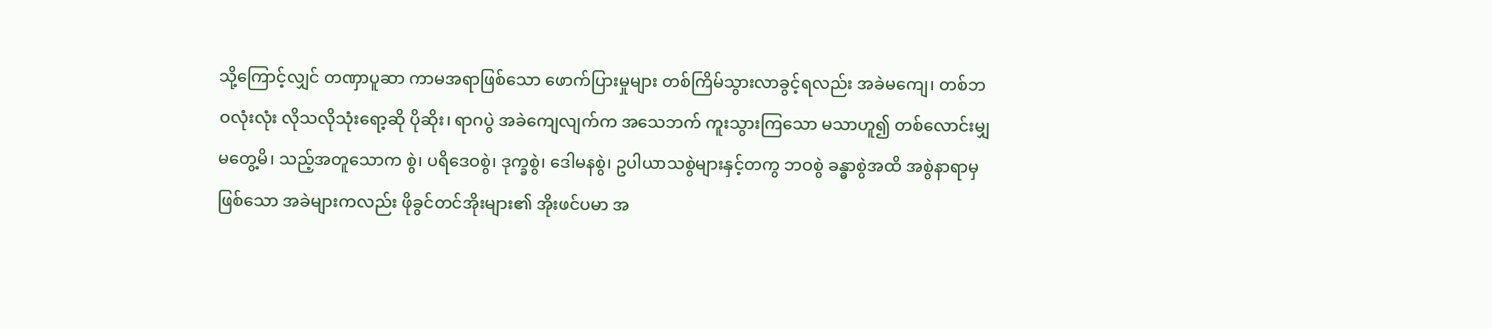သို့ကြောင့်လျှင် တဏှာပူဆာ ကာမအရာဖြစ်သော ဖောက်ပြားမှုများ တစ်ကြိမ်သွားလာခွင့်ရလည်း အခဲမကျေ၊ တစ်ဘဝလုံးလုံး လိုသလိုသုံးရော့ဆို ပိုဆိုး၊ ရာဂပွဲ အခဲကျေလျက်က အသေဘက် ကူးသွားကြသော မသာဟူ၍ တစ်လောင်းမျှမတွေ့မိ၊ သည့်အတူသောက စွဲ၊ ပရိဒေဝစွဲ၊ ဒုက္ခစွဲ၊ ဒေါမနစွဲ၊ ဥပါယာသစွဲများနှင့်တကွ ဘဝစွဲ ခန္ဓာစွဲအထိ အစွဲနာရာမှဖြစ်သော အခဲများကလည်း ဖိုခွင်တင်အိုးများ၏ အိုးဖင်ပမာ အ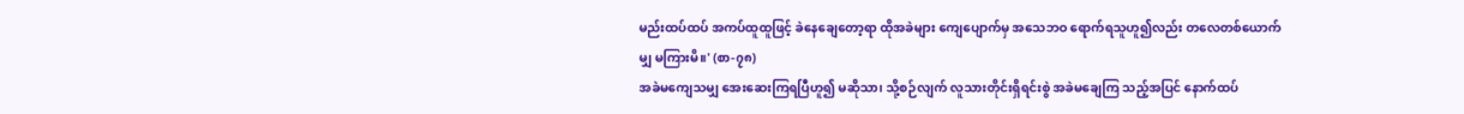မည်းထပ်ထပ် အကပ်ထူထူဖြင့် ခဲနေချေတော့ရာ ထိုအခဲများ ကျေပျောက်မှ အသေဘဝ ရောက်ရသူဟူ၍လည်း တလေတစ်ယောက်မျှ မကြားမိ။' (စာ-၇၈)
အခဲမကျေသမျှ အေးဆေးကြရပြီဟူ၍ မဆိုသာ၊ သို့စဉ်လျက် လူသားတိုင်းရှိရင်းစွဲ အခဲမချေကြ သည့်အပြင် နောက်ထပ်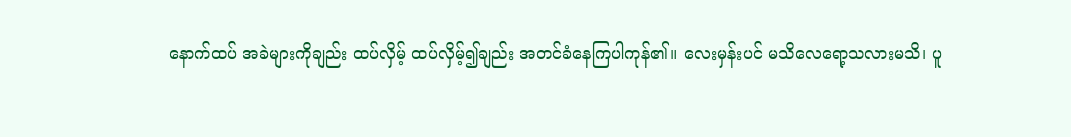နောက်ထပ် အခဲများကိုချည်း ထပ်လှိမ့် ထပ်လှိမ့်၍ချည်း အတင်ခံနေကြပါကုန်၏။ လေးမှန်းပင် မသိလေရော့သလားမသိ၊ ပူ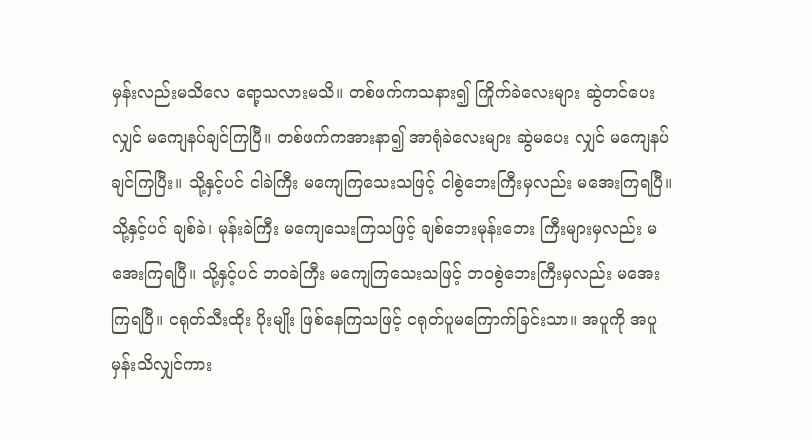မှန်းလည်းမသိလေ ရော့သလားမသိ။ တစ်ဖက်ကသနား၍ ကြိုက်ခဲလေးများ ဆွဲတင်ပေးလျှင် မကျေနပ်ချင်ကြပြီ။ တစ်ဖက်ကအားနာ၍ အာရုံခဲလေးများ ဆွဲမပေး လျှင် မကျေနပ်ချင်ကြပြီး။ သို့နှင့်ပင် ငါခဲကြီး မကျေကြသေးသဖြင့် ငါစွဲဘေးကြီးမှလည်း မအေးကြရပြီ။ သို့နှင့်ပင် ချစ်ခဲ၊ မုန်းခဲကြီး မကျေသေးကြသဖြင့် ချစ်ဘေးမုန်းဘေး ကြီးများမှလည်း မအေးကြရပြီ။ သို့နှင့်ပင် ဘဝခဲကြီး မကျေကြသေးသဖြင့် ဘဝစွဲဘေးကြီးမှလည်း မအေးကြရပြီ။ ငရုတ်သီးထိုး ပိုးမျိုး ဖြစ်နေကြသဖြင့် ငရုတ်ပူမကြောက်ခြင်းသာ။ အပူကို အပူမှန်းသိလျှင်ကား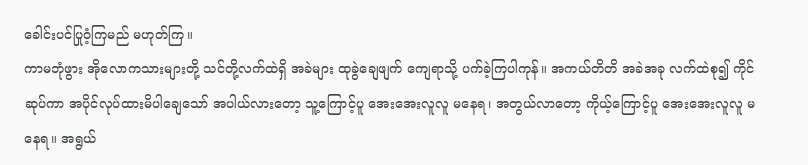ခေါင်းပင်ပြုဝံ့ကြမည် မဟုတ်ကြ။
ကာမဘုံဖွား အိုလောကသားများတို့ သင်တို့လက်ထဲရှိ အခဲများ ထုခွဲချေဖျက် ကျေရာသို့ ပက်ခဲ့ကြပါကုန်။ အကယ်တိတိ အခဲအခု လက်ထဲစု၍ ကိုင်ဆုပ်ကာ အပိုင်လုပ်ထားမိပါချေသော် အပါယ်လားတော့ သူ့ကြောင့်ပူ အေးအေးလူလူ မနေရ၊ အတွယ်လာတော့ ကိုယ့်ကြောင့်ပူ အေးအေးလူလူ မနေရ။ အရွယ်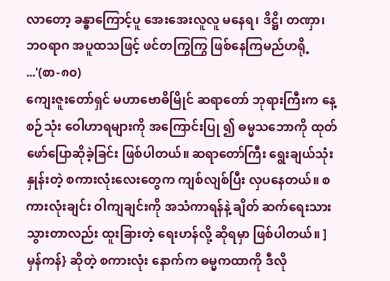လာတော့ ခန္ဓာကြောင့်ပူ အေးအေးလူလူ မနေရ၊ ဒိဋ္ဌိ၊ တဏှာ၊ ဘဝရာဂ အပူထသဖြင့် ဖင်တကြွကြွ ဖြစ်နေကြမည်ဟရို့ ...'(စာ-၈၀)
ကျေးဇူးတော်ရှင် မဟာဗောဓိမြိုင် ဆရာတော် ဘုရားကြီးက နေ့စဉ်သုံး ဝေါဟာရများကို အကြောင်းပြု ၍ ဓမ္မသဘောကို ထုတ်ဖော်ပြောဆိုခဲ့ခြင်း ဖြစ်ပါတယ်။ ဆရာတော်ကြီး ရွေးချယ်သုံးနှုန်းတဲ့ စကားလုံးလေးတွေက ကျစ်လျစ်ပြီး လှပနေတယ်။ စကားလုံးချင်း ဝါကျချင်းကို အသံကာရန်နဲ့ ချိတ် ဆက်ရေးသားသွားတာလည်း ထူးခြားတဲ့ ရေးဟန်လို့ ဆိုရမှာ ဖြစ်ပါတယ်။ ]မှန်ကန်} ဆိုတဲ့ စကားလုံး နောက်က ဓမ္မကထာကို ဒီလို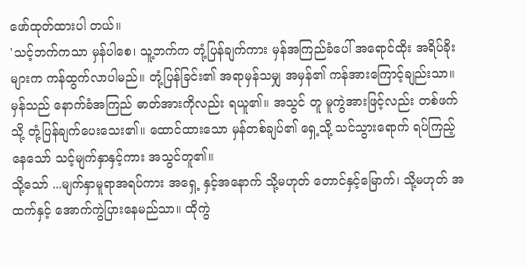ဖော်ထုတ်ထားပါ တယ်။
'သင့်ဘက်ကသာ မှန်ပါစေ၊ သူ့ဘက်က တုံ့ပြန်ချက်ကား မှန်အကြည်ခံပေါ် အရောင်ထိုး အရိပ်ခိုးများက ကန်ထွက်လာပါမည်။ တုံ့ပြန်ခြင်း၏ အရာမှန်သမျှ အမှန်၏ ကန်အားကြောင့်ချည်းသာ။ မှန်သည် နောက်ခံအကြည် ဓာတ်အားကိုလည်း ရယူ၏။ အသွင် တူ မူကွဲအားဖြင့်လည်း တစ်ဖက်သို့ တုံ့ပြန်ချက်ပေးသေး၏။ ထောင်ထားသော မှန်တစ်ချပ်၏ ရှေ့သို့ သင်သွားရောက် ရပ်ကြည့်နေသော် သင့်မျက်နှာနှင့်ကား အသွင်တူ၏။
သို့သော် ...မျက်နှာမူရာအရပ်ကား အရှေ့ နှင့်အနောက် သို့မဟုတ် တောင်နှင့်မြောက်၊ သို့မဟုတ် အထက်နှင့် အောက်ကွဲပြားနေမည်သာ။ ထိုကွဲ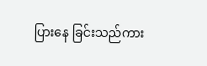ပြားနေ ခြင်းသည်ကား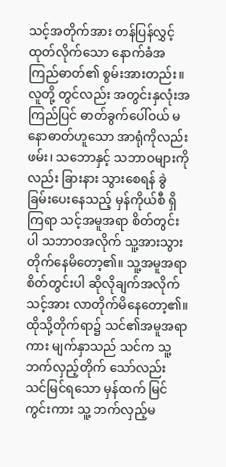သင့်အတိုက်အား တန်ပြန်လွှင့် ထုတ်လိုက်သော နောက်ခံအကြည်ဓာတ်၏ စွမ်းအားတည်း။ လူတို့ တွင်လည်း အတွင်းနှလုံးအကြည်ပြင် ဓာတ်ခွက်ပေါ်ဝယ် မနောဓာတ်ဟူသော အာရုံကိုလည်း ဖမ်း၊ သဘောနှင့် သဘာဝများကိုလည်း ခြားနား သွားစေရန် ခွဲခြမ်းပေးနေသည့် မှန်ကိုယ်စီ ရှိကြရာ သင့်အမူအရာ စိတ်တွင်းပါ သဘာဝအလိုက် သူ့အားသွားတိုက်နေမိတော့၏။ သူ့အမူအရာ စိတ်တွင်းပါ ဆိုလိုချက်အလိုက် သင့်အား လာတိုက်မိနေတော့၏။ ထိုသို့တိုက်ရာ၌ သင်၏အမူအရာကား မျက်နှာသည် သင်က သူ့ဘက်လှည့်တိုက် သော်လည်း သင်မြင်ရသော မှန်ထက် မြင်ကွင်းကား သူ့ ဘက်လှည့်မ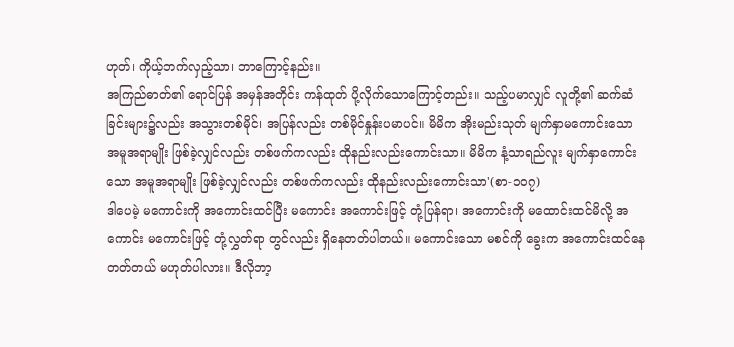ဟုတ်၊ ကိုယ့်ဘက်လှည့်သာ၊ ဘာကြောင့်နည်း။
အကြည်ဓာတ်၏ ရောင်ပြန် အမှန်အတိုင်း ကန်ထုတ် ပို့လိုက်သောကြောင့်တည်း။ သည့်ပမာလျှင် လူတို့၏ ဆက်ဆံခြင်းများ၌လည်း အသွားတစ်မိုင်၊ အပြန်လည်း တစ်မိုင်နှုန်းပမာပင်။ မိမိက အိုးမည်းသုတ် မျက်နှာမကောင်းသော အမူအရာမျိုး ဖြစ်ခဲ့လျှင်လည်း တစ်ဖက်ကလည်း ထိုနည်းလည်းကောင်းသာ။ မိမိက နံ့သာရည်လူး မျက်နှာကောင်းသော အမူအရာမျိုး ဖြစ်ခဲ့လျှင်လည်း တစ်ဖက်ကလည်း ထိုနည်းလည်းကောင်းသာ'(စာ-၁၀၇)
ဒါပေမဲ့ မကောင်းကို အကောင်းထင်ပြီး မကောင်း အကောင်းဖြင့် တုံ့ပြန်ရာ၊ အကောင်းကို မထောင်းထင်မိလို့ အကောင်း မကောင်းဖြင့် တုံ့လွှတ်ရာ တွင်လည်း ရှိနေတတ်ပါတယ်။ မကောင်းသော မစင်ကို ခွေးက အကောင်းထင်နေတတ်တယ် မဟုတ်ပါလား။ ဒီလိုဘာ့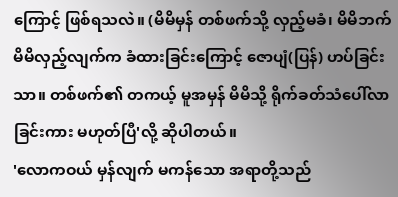ကြောင့် ဖြစ်ရသလဲ။ (မိမိမှန် တစ်ဖက်သို့ လှည့်မခံ၊ မိမိဘက် မိမိလှည့်လျက်က ခံထားခြင်းကြောင့် ဇောပျံ(ပြန်) ဟပ်ခြင်းသာ။ တစ်ဖက်၏ တကယ့် မူအမှန် မိမိသို့ ရိုက်ခတ်သံပေါ်လာခြင်းကား မဟုတ်ပြီ'လို့ ဆိုပါတယ်။
'လောကဝယ် မှန်လျက် မကန်သော အရာတို့သည်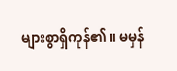များစွာရှိကုန်၏။ မမှန်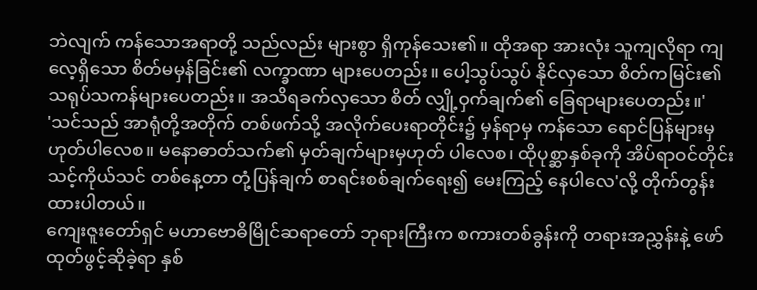ဘဲလျက် ကန်သောအရာတို့ သည်လည်း များစွာ ရှိကုန်သေး၏။ ထိုအရာ အားလုံး သူကျလိုရာ ကျလေ့ရှိသော စိတ်မမှန်ခြင်း၏ လက္ခာဏာ များပေတည်း။ ပေါ့သွပ်သွပ် နိုင်လှသော စိတ်ကမြင်း၏ သရုပ်သကန်များပေတည်း။ အသိရခက်လှသော စိတ် လျှို့ဝှက်ချက်၏ ခြေရာများပေတည်း။'
'သင်သည် အာရုံတို့အတိုက် တစ်ဖက်သို့ အလိုက်ပေးရာတိုင်း၌ မှန်ရာမှ ကန်သော ရောင်ပြန်များမှ ဟုတ်ပါလေစ။ မနောဓာတ်သက်၏ မှတ်ချက်များမှဟုတ် ပါလေစ၊ ထိုပုစ္ဆာနှစ်ခုကို အိပ်ရာဝင်တိုင်း သင့်ကိုယ်သင် တစ်နေ့တာ တုံ့ပြန်ချက် စာရင်းစစ်ချက်ရေး၍ မေးကြည့် နေပါလေ'လို့ တိုက်တွန်းထားပါတယ်။
ကျေးဇူးတော်ရှင် မဟာဗောဓိမြိုင်ဆရာတော် ဘုရားကြီးက စကားတစ်ခွန်းကို တရားအညွှန်းနဲ့ ဖော်ထုတ်ဖွင့်ဆိုခဲ့ရာ နှစ်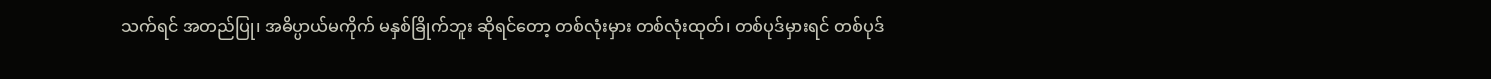သက်ရင် အတည်ပြု၊ အဓိပ္ပာယ်မကိုက် မနှစ်ခြိုက်ဘူး ဆိုရင်တော့ တစ်လုံးမှား တစ်လုံးထုတ်၊ တစ်ပုဒ်မှားရင် တစ်ပုဒ်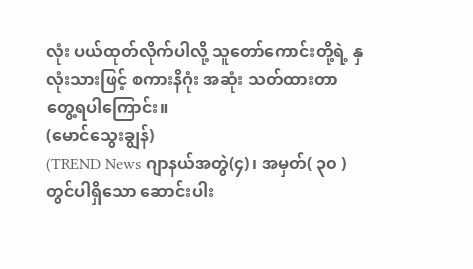လုံး ပယ်ထုတ်လိုက်ပါလို့ သူတော်ကောင်းတို့ရဲ့ နှလုံးသားဖြင့် စကားနိဂုံး အဆုံး သတ်ထားတာ တွေ့ရပါကြောင်း။
(မောင်သွေးချွန်)
(TREND News ဂျာနယ်အတွဲ(၄)၊ အမှတ်( ၃၀ ) တွင်ပါရှိသော ဆောင်းပါး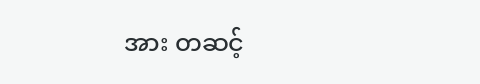အား တဆင့်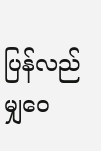ပြန်လည်မျှဝေ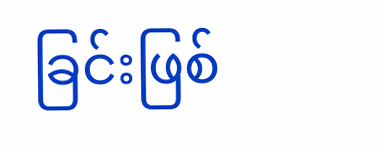ခြင်းဖြစ်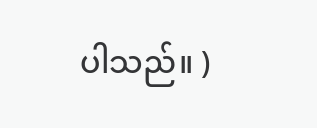ပါသည်။ )